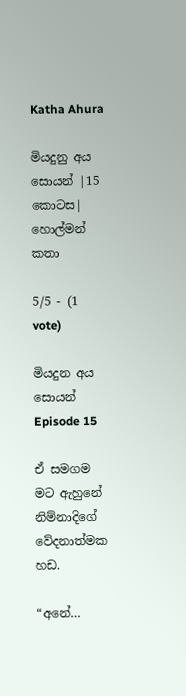Katha Ahura

මියදුනු අය සොයන් |15 කොටස| හොල්මන් කතා

5/5 - (1 vote)

මියදුන අය සොයන් Episode 15

ඒ සමගම මට ඇහුනේ නිම්නාදිගේ වේදනාත්මක හඩ.

“අනේ…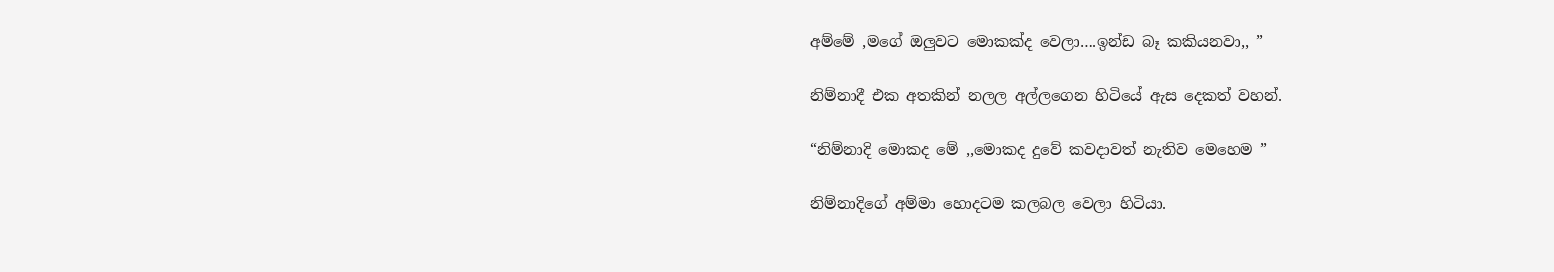අම්මේ ,මගේ ඔලුවට මොකක්ද වෙලා….ඉන්ඩ බෑ කකියනවා,, ”

නිම්නාදී එක අතකින් නලල අල්ලගෙන හිටියේ ඇස දෙකත් වහන්.

“නිම්නාදි මොකද මේ ,,මොකද දුවේ කවදාවත් නැතිව මෙහෙම ”

නිම්නාදිගේ අම්මා හොදටම කලබල වෙලා හිටියා.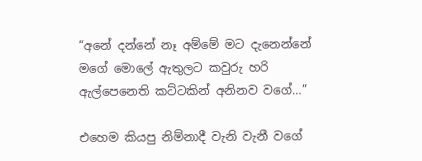“අනේ දන්නේ නෑ අම්මේ මට දැනෙන්නේ මගේ මොලේ ඇතුලට කවුරු හරි ඇල්පෙනෙති කට්ටකින් අනිනව වගේ…”

එහෙම කියපු නිම්නාදී වැනි වැනී වගේ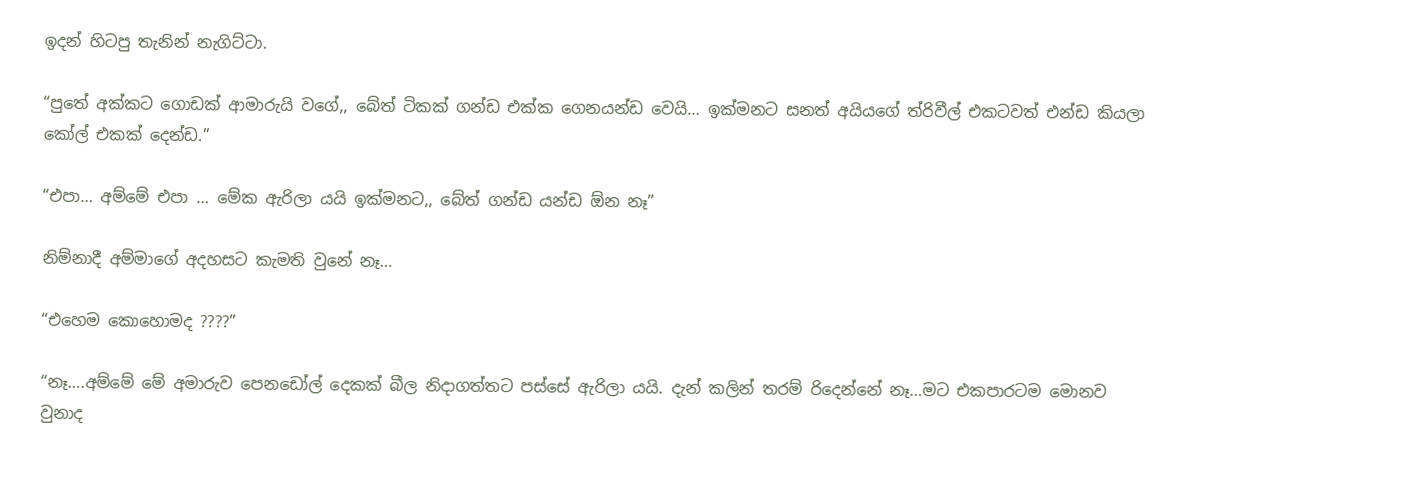ඉදන් හිටපු තැනින් නැගිට්ටා.

“පුතේ අක්කට ගොඩක් ආමාරුයි වගේ,, බේත් ටිකක් ගන්ඩ එක්ක ගෙනයන්ඩ වෙයි… ඉක්මනට සනත් අයියගේ ත්රිවීල් එකටවත් එන්ඩ කියලා කෝල් එකක් දෙන්ඩ.”

“එපා… අම්මේ එපා … මේක ඇරිලා යයි ඉක්මනට,, බේත් ගන්ඩ යන්ඩ ඕන නෑ”

නිම්නාදී අම්මාගේ අදහසට කැමති වුනේ නෑ…

“එහෙම කොහොමද ????”

“නෑ….අම්මේ මේ අමාරුව පෙනඩෝල් දෙකක් බීල නිදාගත්තට පස්සේ ඇරිලා යයි. දැන් කලින් තරම් රිදෙන්නේ නෑ…මට එකපාරටම මොනව වුනාද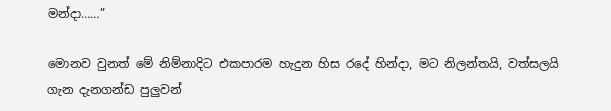මන්දා……”

මොනව වුනත් මේ නිම්නාදිට එකපාරම හැදුන හිස රදේ හින්දා, මට නිලන්තයි, වත්සලයි ගැන දැනගන්ඩ පුලුවන්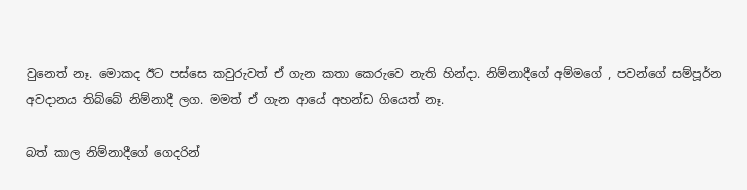වුනෙත් නෑ. මොකද ඊට පස්සෙ කවුරුවත් ඒ ගැන කතා කෙරුවෙ නැති හින්දා. නිම්නාදීගේ අම්මගේ , පවන්ගේ සම්පූර්න අවදානය තිබ්බේ නිම්නාදී ලග. මමත් ඒ ගැන ආයේ අහන්ඩ ගියෙත් නෑ.

බත් කාල නිම්නාදීගේ ගෙදරින්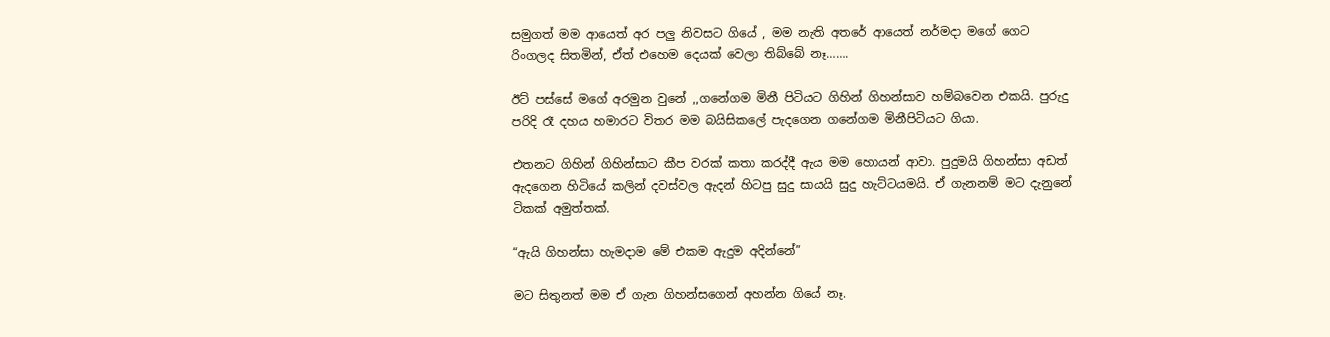සමුගත් මම ආයෙත් අර පලු නිවසට ගියේ , මම නැති අතරේ ආයෙත් නර්මදා මගේ ගෙට රිංගලද සිතමින්, ඒත් එහෙම දෙයක් වෙලා තිබ්බේ නෑ…….

ඊට් පස්සේ මගේ අරමුන වුනේ ,,ගනේගම මිනී පිටියට ගිහින් ගිහන්සාව හම්බවෙන එකයි. පුරුදු පරිදි රෑ දහය හමාරට විතර මම බයිසිකලේ පැදගෙන ගනේගම මිනීපිටියට ගියා.

එතනට ගිහින් ගිහින්සාට කීප වරක් කතා කරද්දී ඇය මම හොයන් ආවා. පුදුමයි ගිහන්සා අඩත් ඇදගෙන හිටියේ කලින් දවස්වල ඇදන් හිටපු සුදු සායයි සුදු හැට්ටයමයි. ඒ ගැනනම් මට දැනුනේ ටිකක් අමුත්තක්.

“ඇයි ගිහන්සා හැමදාම මේ එකම ඇදුම අදින්නේ”

මට සිතුනත් මම ඒ ගැන ගිහන්සගෙන් අහන්න ගියේ නෑ.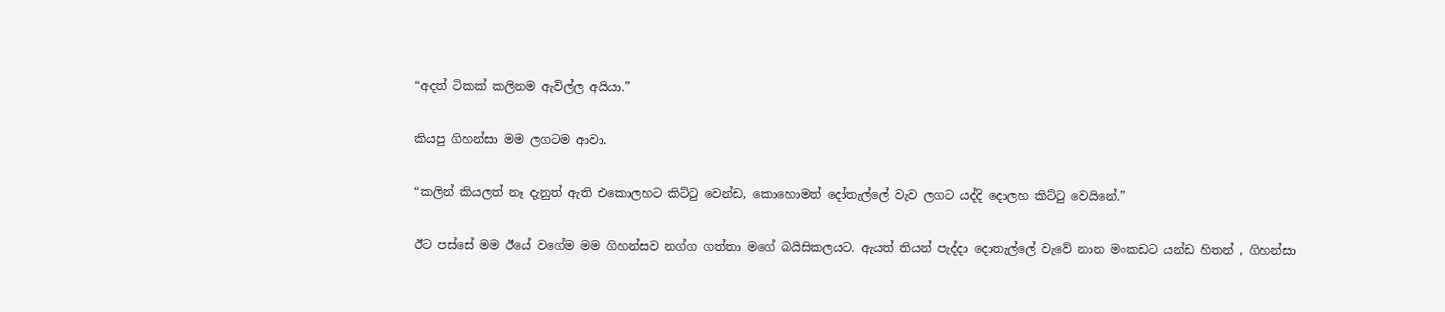“අදත් ටිකක් කලිනම ඇවිල්ල අයියා.”

කියපු ගිහන්සා මම ලගටම ආවා.

“කලින් කියලත් නෑ දැනුත් ඇති එකොලහට කිට්ටු වෙන්ඩ, කොහොමත් දෝතැල්ලේ වැව ලගට යද්දි දොලහ කිට්ටු වෙයිනේ.”

ඊට පස්සේ මම ඊයේ වගේම මම ගිහන්සව නග්ග ගත්තා මගේ බයිසිකලයට. ඇයත් තියන් පැද්දා දොතැල්ලේ වැවේ නාන මංකඩට යන්ඩ හිතන් , ගිහන්සා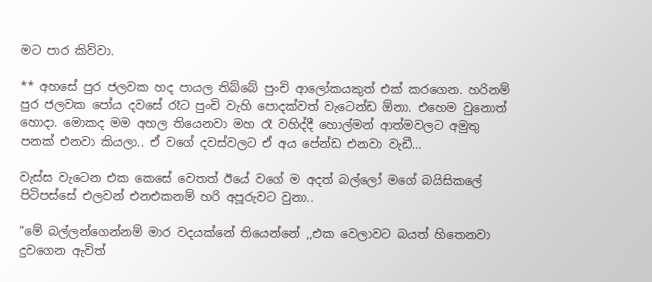මට පාර කිව්වා.

** අහසේ පුර ජලවක හද පායල තිබ්බේ පුංචි ආලෝකයකුත් එක් කරගෙන. හරිනම් පුර ජලවක පෝය දවසේ රෑට පුංචි වැහි පොදක්වත් වැටෙන්ඩ ඕනා. එහෙම වුනොත් හොදා. මොකද මම අහල තියෙනවා මහ රෑ වහිද්දී හොල්මන් ආත්මවලට අමුතු පනක් එනවා කියලා.. ඒ වගේ දවස්වලට ඒ අය පේන්ඩ එනවා වැඩී…

වැස්ස වැටෙන එක කෙසේ වෙතත් ඊයේ වගේ ම අදත් බල්ලෝ මගේ බයිසිකලේ පිටිපස්සේ එලවන් එනඑකනම් හරි අපූරුවට වුනා..

“මේ බල්ලන්ගෙන්නම් මාර වදයක්නේ තියෙන්නේ ,,එක වෙලාවට බයත් හිතෙනවා දුවගෙන ඇවිත්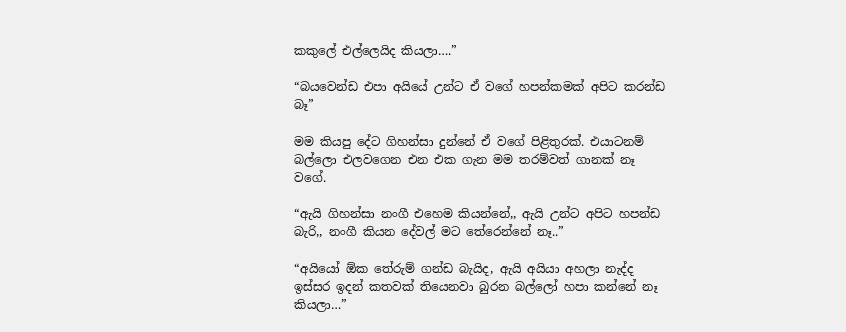කකුලේ එල්ලෙයිද කියලා….”

“බයවෙන්ඩ එපා අයියේ උන්ට ඒ වගේ හපන්කමක් අපිට කරන්ඩ බෑ”

මම කියපු දේට ගිහන්සා දුන්නේ ඒ වගේ පිළිතුරක්. එයාටනම් බල්ලො එලවගෙන එන එක ගැන මම තරම්වත් ගානක් නෑ වගේ.

“ඇයි ගිහන්සා නංගී එහෙම කියන්නේ,, ඇයි උන්ට අපිට හපන්ඩ බැරි,, නංගී කියන දේවල් මට තේරෙන්නේ නෑ..”

“අයියෝ ඕක තේරුම් ගන්ඩ බැයිද, ඇයි අයියා අහලා නැද්ද ඉස්සර ඉදන් කතවක් තියෙනවා බුරන බල්ලෝ හපා කන්නේ නෑ කියලා…”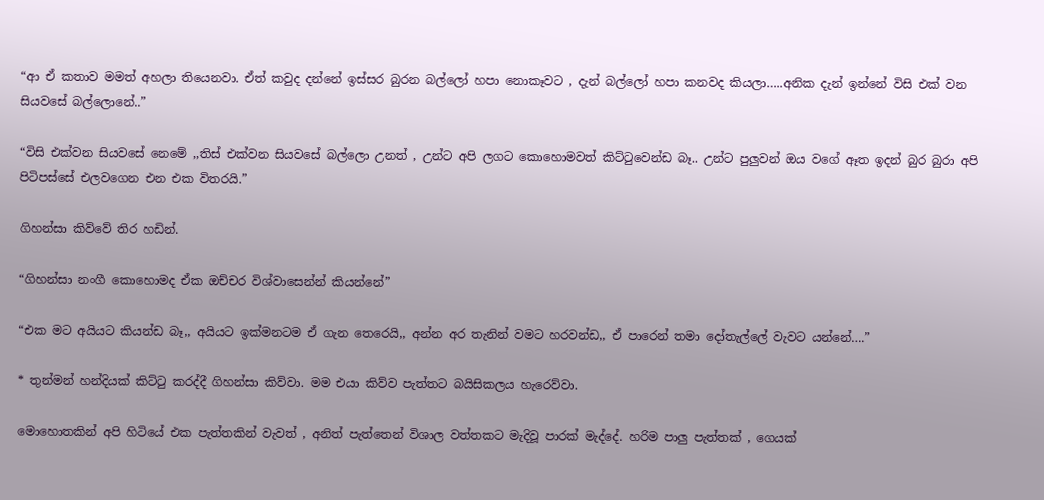“ආ ඒ කතාව මමත් අහලා තියෙනවා. ඒත් කවුද දන්නේ ඉස්සර බුරන බල්ලෝ හපා නොකෑවට , දැන් බල්ලෝ හපා කනවද කියලා…..අනික දැන් ඉන්නේ විසි එක් වන සියවසේ බල්ලොනේ..”

“විසි එක්වන සියවසේ නෙමේ ,,තිස් එක්වන සියවසේ බල්ලො උනත් , උන්ට අපි ලගට කොහොමවත් කිට්ටුවෙන්ඩ බෑ.. උන්ට පුලුවන් ඔය වගේ ඈත ඉදන් බුර බුරා අපි පිටිපස්සේ එලවගෙන එන එක විතරයි.”

ගිහන්සා කිව්වේ තිර හඩින්.

“ගිහන්සා නංගී කොහොමද ඒක ඔච්චර විශ්වාසෙන්න් කියන්නේ”

“එක මට අයියට කියන්ඩ බෑ,, අයියට ඉක්මනටම ඒ ගැන තෙරෙයි,, අන්න අර තැනින් වමට හරවන්ඩ,, ඒ පාරෙන් තමා දෝතැල්ලේ වැවට යන්නේ….”

* තුන්මන් හන්දියක් කිට්ටු කරද්දී ගිහන්සා කිව්වා. මම එයා කිව්ව පැත්තට බයිසිකලය හැරෙව්වා.

මොහොතකින් අපි හිටියේ එක පැත්තකින් වැවත් , අනිත් පැත්තෙන් විශාල වත්තකට මැදිවූ පාරක් මැද්දේ. හරිම පාලු පැත්තක් , ගෙයක්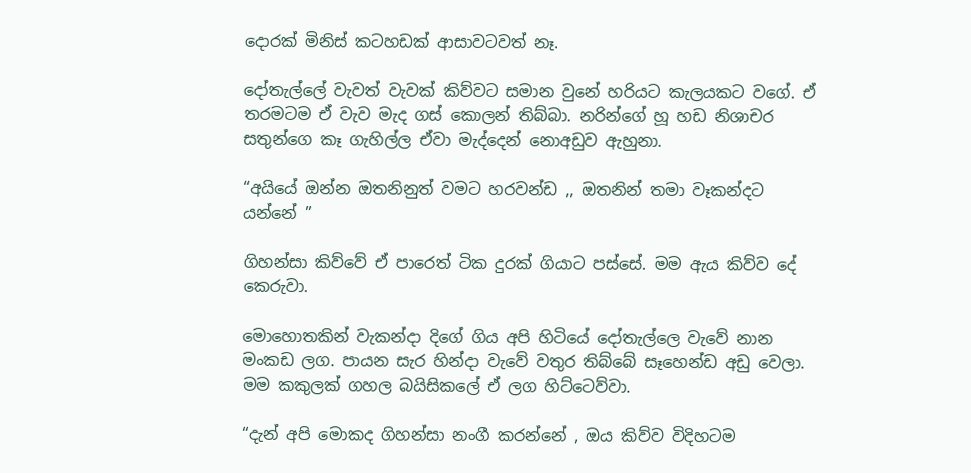දොරක් මිනිස් කටහඩක් ආසාවටවත් නෑ.

දෝතැල්ලේ වැවත් වැවක් කිව්වට සමාන වුනේ හරියට කැලයකට වගේ. ඒ තරමටම ඒ වැව මැද ගස් කොලන් තිබ්බා. නරින්ගේ හූ හඩ නිශාචර සතුන්ගෙ කෑ ගැහිල්ල ඒවා මැද්දෙන් නොඅඩුව ඇහුනා.

“අයියේ ඔන්න ඔතනිනුත් වමට හරවන්ඩ ,, ඔතනින් තමා වෑකන්දට යන්නේ ”

ගිහන්සා කිව්වේ ඒ පාරෙත් ටික දුරක් ගියාට පස්සේ. මම ඇය කිව්ව දේ කෙරුවා.

මොහොතකින් වැකන්දා දිගේ ගිය අපි හිටියේ දෝතැල්ලෙ වැවේ නාන මංකඩ ලග. පායන සැර හින්දා වැවේ වතුර තිබ්බේ සෑහෙන්ඩ අඩු වෙලා. මම කකුලක් ගහල බයිසිකලේ ඒ ලග හිට්ටෙව්වා.

“දැන් අපි මොකද ගිහන්සා නංගී කරන්නේ , ඔය කිව්ව විදිහටම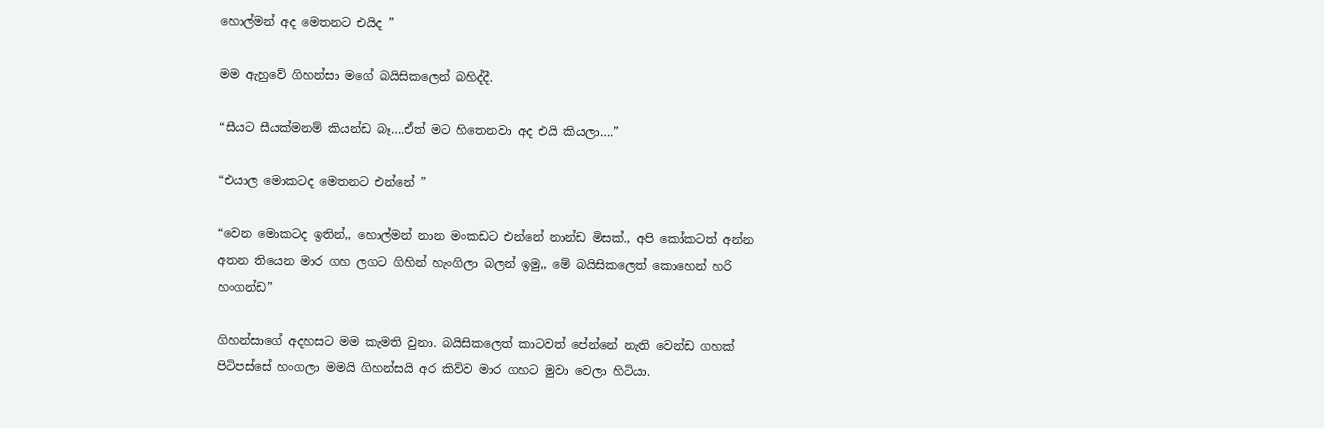හොල්මන් අද මෙතනට එයිද ”

මම ඇහුවේ ගිහන්සා මගේ බයිසිකලෙන් බහිද්දී.

“සීයට සීයක්මනම් කියන්ඩ බෑ….ඒත් මට හිතෙනවා අද එයි කියලා….”

“එයාල මොකටද මෙතනට එන්නේ ”

“වෙන මොකටද ඉතින්,, හොල්මන් නාන මංකඩට එන්නේ නාන්ඩ මිසක්., අපි කෝකටත් අන්න අතන තියෙන මාර ගහ ලගට ගිහින් හැංගිලා බලන් ඉමු,, මේ බයිසිකලෙත් කොහෙන් හරි හංගන්ඩ”

ගිහන්සාගේ අදහසට මම කැමති වුනා. බයිසිකලෙත් කාටවත් පේන්නේ නැති වෙන්ඩ ගහක් පිටිපස්සේ හංගලා මමයි ගිහන්සයි අර කිව්ව මාර ගහට මුවා වෙලා හිටියා.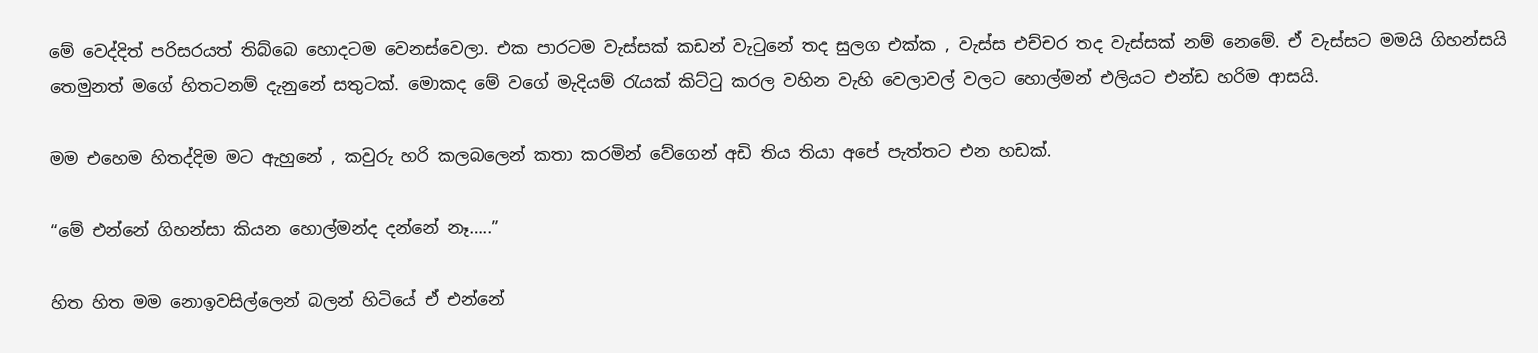මේ වෙද්දිත් පරිසරයත් තිබ්බෙ හොදටම වෙනස්වෙලා. එක පාරටම වැස්සක් කඩන් වැටුනේ තද සුලග එක්ක , වැස්ස එච්චර තද වැස්සක් නම් නෙමේ. ඒ වැස්සට මමයි ගිහන්සයි තෙමුනත් මගේ හිතටනම් දැනුනේ සතුටක්. මොකද මේ වගේ මැදියම් රැයක් කිට්ටු කරල වහින වැහි වෙලාවල් වලට හොල්මන් එලියට එන්ඩ හරිම ආසයි.

මම එහෙම හිතද්දිම මට ඇහුනේ , කවුරු හරි කලබලෙන් කතා කරමින් වේගෙන් අඩි තිය තියා අපේ පැත්තට එන හඩක්.

“මේ එන්නේ ගිහන්සා කියන හොල්මන්ද දන්නේ නෑ…..”

හිත හිත මම නොඉවසිල්ලෙන් බලන් හිටියේ ඒ එන්නේ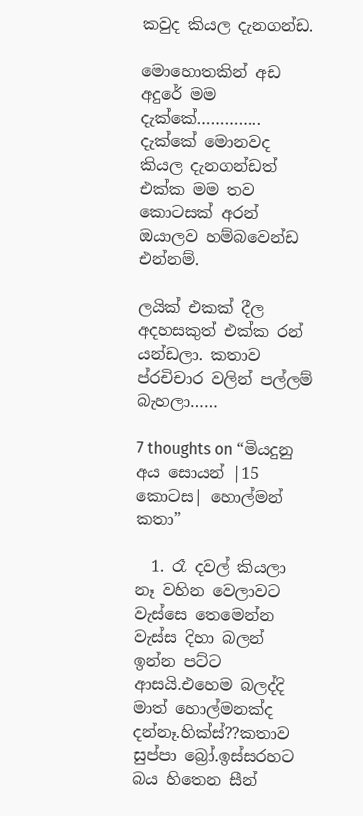කවුද කියල දැනගන්ඩ.

මොහොතකින් අඩ අදුරේ මම දැක්කේ………….. දැක්කේ මොනවද කියල දැනගන්ඩත් එක්ක මම තව කොටසක් අරන් ඔයාලව හම්බවෙන්ඩ එන්නම්.

ලයික් එකක් දීල අදහසකුත් එක්ක රන් යන්ඩලා. කතාව ප්රචිචාර වලින් පල්ලම් බැහලා……

7 thoughts on “මියදුනු අය සොයන් |15 කොටස| හොල්මන් කතා”

  1. රෑ දවල් කියලා නෑ වහින වෙලාවට වැස්සෙ තෙමෙන්න වැස්ස දිහා බලන් ඉන්න පට්ට ආසයි.එහෙම බලද්දි මාත් හොල්මනක්ද දන්නෑ.හික්ස්??කතාව සුප්පා බ්‍රෝ.ඉස්සරහට බය හිතෙන සීන්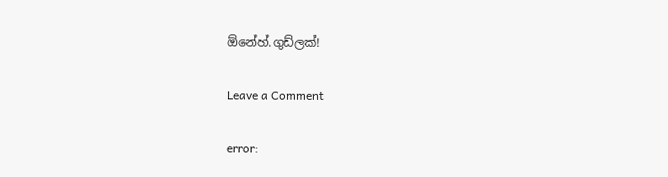ඕනේහ්.ගුඩ්ලක්!

Leave a Comment

error: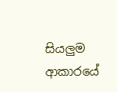සියලුම ආකාරයේ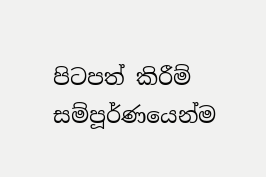පිටපත් කිරීම් සම්පූර්ණයෙන්ම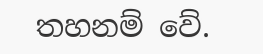තහනම් වේ.